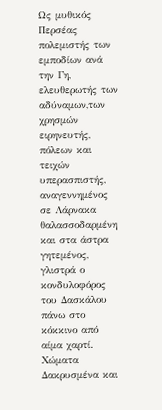Ως μυθικός Περσέας πολεμιστής των εμποδίων ανά την Γη, ελευθερωτής των αδύναμων,των χρησμών ειρηνευτής, πόλεων και τειχών υπερασπιστής, αναγεννημένος σε Λάρνακα θαλασσοδαρμένη και στα άστρα γητεμένος, γλιστρά ο κονδυλοφόρος του Δασκάλου πάνω στο κόκκινο από αίμα χαρτί.
Χώματα Δακρυσμένα και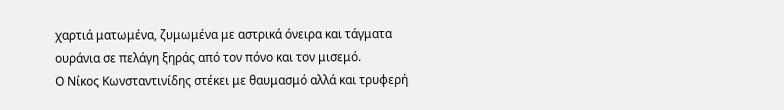χαρτιά ματωμένα, ζυμωμένα με αστρικά όνειρα και τάγματα ουράνια σε πελάγη ξηράς από τον πόνο και τον μισεμό.
Ο Νίκος Κωνσταντινίδης στέκει με θαυμασμό αλλά και τρυφερή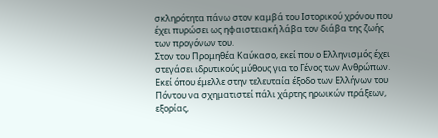σκληρότητα πάνω στον καμβά του Ιστορικού χρόνου που έχει πυρώσει ως ηφαιστειακή λάβα τον διάβα της ζωής των προγόνων του.
Στον του Προμηθέα Καύκασο, εκεί που ο Ελληνισμός έχει στεγάσει ιδρυτικούς μύθους για το Γένος των Ανθρώπων.
Εκεί όπου έμελλε στην τελευταία έξοδο των Ελλήνων του Πόντου να σχηματιστεί πάλι χάρτης ηρωικών πράξεων, εξορίας,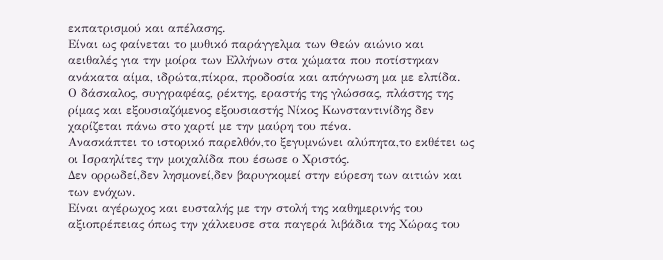εκπατρισμού και απέλασης.
Είναι ως φαίνεται το μυθικό παράγγελμα των Θεών αιώνιο και αειθαλές για την μοίρα των Ελλήνων στα χώματα που ποτίστηκαν ανάκατα αίμα, ιδρώτα,πίκρα, προδοσία και απόγνωση μα με ελπίδα.
Ο δάσκαλος, συγγραφέας, ρέκτης, εραστής της γλώσσας, πλάστης της ρίμας και εξουσιαζόμενος εξουσιαστής Νίκος Κωνσταντινίδης δεν χαρίζεται πάνω στο χαρτί με την μαύρη του πένα.
Ανασκάπτει το ιστορικό παρελθόν,το ξεγυμνώνει αλύπητα,το εκθέτει ως οι Ισραηλίτες την μοιχαλίδα που έσωσε ο Χριστός.
Δεν ορρωδεί,δεν λησμονεί,δεν βαρυγκομεί στην εύρεση των αιτιών και των ενόχων.
Είναι αγέρωχος και ευσταλής με την στολή της καθημερινής του αξιοπρέπειας όπως την χάλκευσε στα παγερά λιβάδια της Χώρας του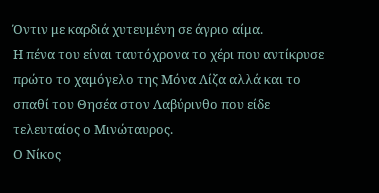Όντιν με καρδιά χυτευμένη σε άγριο αίμα.
Η πένα του είναι ταυτόχρονα το χέρι που αντίκρυσε πρώτο το χαμόγελο της Μόνα Λίζα αλλά και το σπαθί του Θησέα στον Λαβύρινθο που είδε τελευταίος ο Μινώταυρος.
Ο Νίκος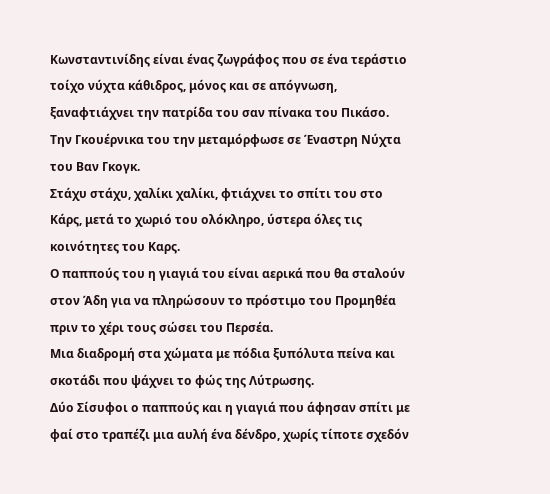Κωνσταντινίδης είναι ένας ζωγράφος που σε ένα τεράστιο τοίχο νύχτα κάθιδρος, μόνος και σε απόγνωση, ξαναφτιάχνει την πατρίδα του σαν πίνακα του Πικάσο.
Την Γκουέρνικα του την μεταμόρφωσε σε Έναστρη Νύχτα του Βαν Γκογκ.
Στάχυ στάχυ, χαλίκι χαλίκι, φτιάχνει το σπίτι του στο Κάρς, μετά το χωριό του ολόκληρο, ύστερα όλες τις κοινότητες του Καρς.
Ο παππούς του η γιαγιά του είναι αερικά που θα σταλούν στον Άδη για να πληρώσουν το πρόστιμο του Προμηθέα πριν το χέρι τους σώσει του Περσέα.
Μια διαδρομή στα χώματα με πόδια ξυπόλυτα πείνα και σκοτάδι που ψάχνει το φώς της Λύτρωσης.
Δύο Σίσυφοι ο παππούς και η γιαγιά που άφησαν σπίτι με φαί στο τραπέζι μια αυλή ένα δένδρο, χωρίς τίποτε σχεδόν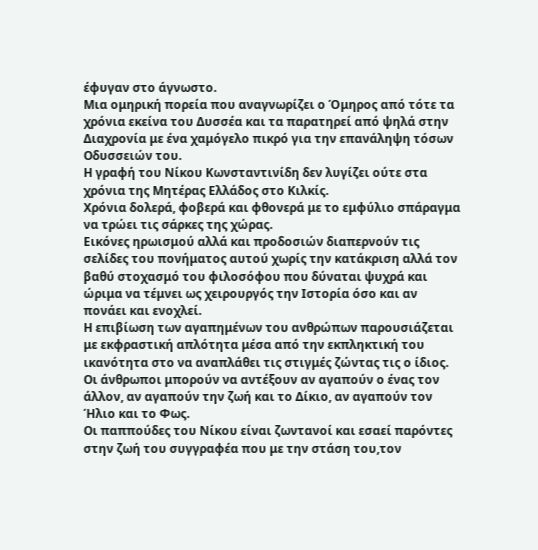έφυγαν στο άγνωστο.
Μια ομηρική πορεία που αναγνωρίζει ο Όμηρος από τότε τα χρόνια εκείνα του Δυσσέα και τα παρατηρεί από ψηλά στην Διαχρονία με ένα χαμόγελο πικρό για την επανάληψη τόσων Οδυσσειών του.
Η γραφή του Νίκου Κωνσταντινίδη δεν λυγίζει ούτε στα χρόνια της Μητέρας Ελλάδος στο Κιλκίς.
Χρόνια δολερά, φοβερά και φθονερά με το εμφύλιο σπάραγμα να τρώει τις σάρκες της χώρας.
Εικόνες ηρωισμού αλλά και προδοσιών διαπερνούν τις σελίδες του πονήματος αυτού χωρίς την κατάκριση αλλά τον βαθύ στοχασμό του φιλοσόφου που δύναται ψυχρά και ώριμα να τέμνει ως χειρουργός την Ιστορία όσο και αν πονάει και ενοχλεί.
Η επιβίωση των αγαπημένων του ανθρώπων παρουσιάζεται με εκφραστική απλότητα μέσα από την εκπληκτική του ικανότητα στο να αναπλάθει τις στιγμές ζώντας τις ο ίδιος.
Οι άνθρωποι μπορούν να αντέξουν αν αγαπούν ο ένας τον άλλον, αν αγαπούν την ζωή και το Δίκιο, αν αγαπούν τον Ήλιο και το Φως.
Οι παππούδες του Νίκου είναι ζωντανοί και εσαεί παρόντες στην ζωή του συγγραφέα που με την στάση του,τον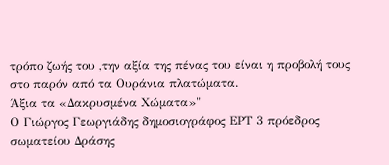τρόπο ζωής του ,την αξία της πένας του είναι η προβολή τους στο παρόν από τα Ουράνια πλατώματα.
Άξια τα «Δακρυσμένα Χώματα»"
Ο Γιώργος Γεωργιάδης δημοσιογράφος ΕΡΤ 3 πρόεδρος σωματείου Δράσης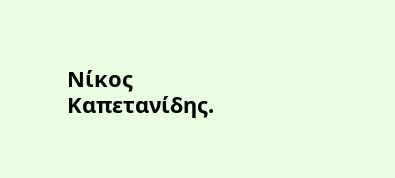Νίκος Καπετανίδης.